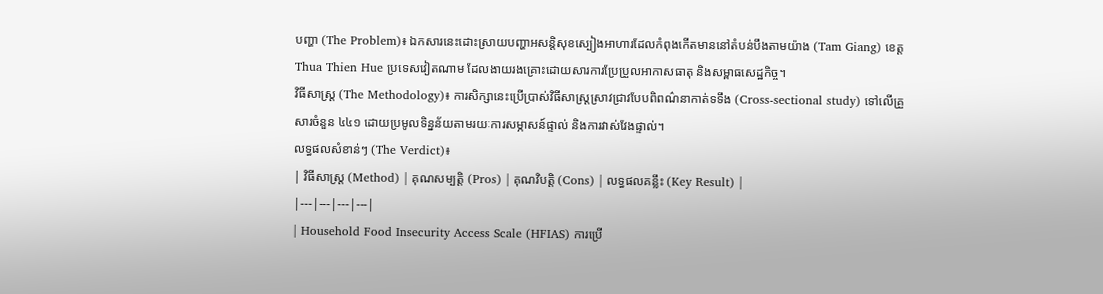បញ្ហា (The Problem)៖ ឯកសារនេះដោះស្រាយបញ្ហាអសន្តិសុខស្បៀងអាហារដែលកំពុងកើតមាននៅតំបន់បឹងតាមយ៉ាង (Tam Giang) ខេត្ត Thua Thien Hue ប្រទេសវៀតណាម ដែលងាយរងគ្រោះដោយសារការប្រែប្រួលអាកាសធាតុ និងសម្ពាធសេដ្ឋកិច្ច។
វិធីសាស្ត្រ (The Methodology)៖ ការសិក្សានេះប្រើប្រាស់វិធីសាស្ត្រស្រាវជ្រាវបែបពិពណ៌នាកាត់ទទឹង (Cross-sectional study) ទៅលើគ្រួសារចំនួន ៤៤១ ដោយប្រមូលទិន្នន័យតាមរយៈការសម្ភាសន៍ផ្ទាល់ និងការវាស់វែងផ្ទាល់។
លទ្ធផលសំខាន់ៗ (The Verdict)៖
| វិធីសាស្ត្រ (Method) | គុណសម្បត្តិ (Pros) | គុណវិបត្តិ (Cons) | លទ្ធផលគន្លឹះ (Key Result) |
|---|---|---|---|
| Household Food Insecurity Access Scale (HFIAS) ការប្រើ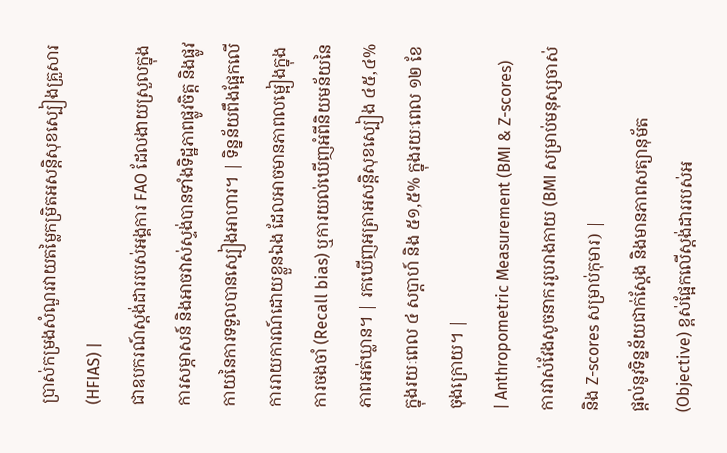ប្រាស់កម្រងសំណួរវាយតម្លៃកម្រិតអសន្តិសុខស្បៀងគ្រួសារ (HFIAS) |
ជាឧបករណ៍ស្តង់ដាររបស់អង្គការ FAO ដែលងាយស្រួលក្នុងការសម្ភាសន៍ និងអាចវាស់ស្ទង់បានទាំងទិដ្ឋភាពផ្លូវចិត្ត និងផ្លូវកាយនៃការទទួលបានស្បៀងអាហារ។ | ទិន្នន័យពឹងផ្អែកលើការរាយការណ៍ដោយខ្លួនឯង ដែលអាចមានភាពលម្អៀងក្នុងការចងចាំ (Recall bias) ឬការយល់ឃើញអំពីនិយមន័យនៃភាពអត់ឃ្លាន។ | រកឃើញអត្រាអសន្តិសុខស្បៀង ៤៥,៤% ក្នុងរយៈពេល ៤ សប្តាហ៍ និង ៥១,៥% ក្នុងរយៈពេល ១២ ខែចុងក្រោយ។ |
| Anthropometric Measurement (BMI & Z-scores) ការវាស់វែងសូចនាកររូបរាងកាយ (BMI សម្រាប់មនុស្សចាស់ និង Z-scores សម្រាប់កុមារ) |
ផ្តល់នូវទិន្នន័យជាក់ស្តែង និងមានភាពសត្យានុម័ត (Objective) ខ្ពស់ផ្អែកលើស្តង់ដាររបស់អ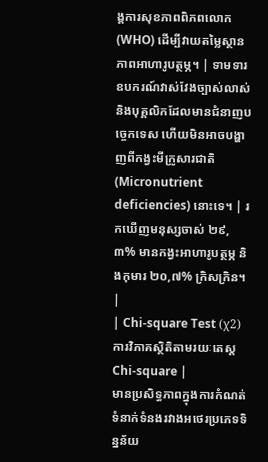ង្គការសុខភាពពិភពលោក (WHO) ដើម្បីវាយតម្លៃស្ថានភាពអាហារូបត្ថម្ភ។ | ទាមទារឧបករណ៍វាស់វែងច្បាស់លាស់ និងបុគ្គលិកដែលមានជំនាញបច្ចេកទេស ហើយមិនអាចបង្ហាញពីកង្វះមីក្រូសារជាតិ (Micronutrient deficiencies) នោះទេ។ | រកឃើញមនុស្សចាស់ ២៩,៣% មានកង្វះអាហារូបត្ថម្ភ និងកុមារ ២០,៧% ក្រិសក្រិន។ |
| Chi-square Test (χ2) ការវិភាគស្ថិតិតាមរយៈតេស្ត Chi-square |
មានប្រសិទ្ធភាពក្នុងការកំណត់ទំនាក់ទំនងរវាងអថេរប្រភេទទិន្នន័យ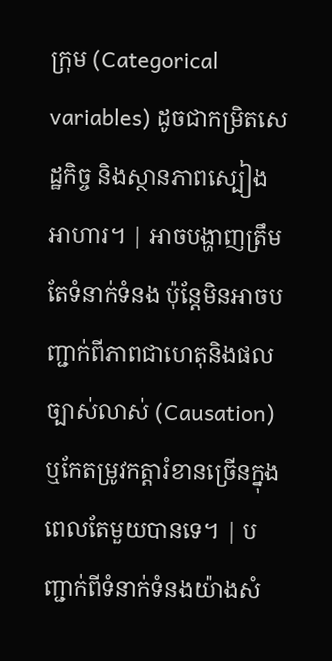ក្រុម (Categorical variables) ដូចជាកម្រិតសេដ្ឋកិច្ច និងស្ថានភាពស្បៀងអាហារ។ | អាចបង្ហាញត្រឹមតែទំនាក់ទំនង ប៉ុន្តែមិនអាចបញ្ជាក់ពីភាពជាហេតុនិងផលច្បាស់លាស់ (Causation) ឬកែតម្រូវកត្តារំខានច្រើនក្នុងពេលតែមួយបានទេ។ | បញ្ជាក់ពីទំនាក់ទំនងយ៉ាងសំ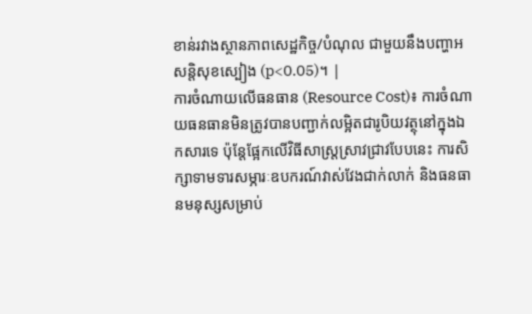ខាន់រវាងស្ថានភាពសេដ្ឋកិច្ច/បំណុល ជាមួយនឹងបញ្ហាអសន្តិសុខស្បៀង (p<0.05)។ |
ការចំណាយលើធនធាន (Resource Cost)៖ ការចំណាយធនធានមិនត្រូវបានបញ្ជាក់លម្អិតជារូបិយវត្ថុនៅក្នុងឯកសារទេ ប៉ុន្តែផ្អែកលើវិធីសាស្ត្រស្រាវជ្រាវបែបនេះ ការសិក្សាទាមទារសម្ភារៈឧបករណ៍វាស់វែងជាក់លាក់ និងធនធានមនុស្សសម្រាប់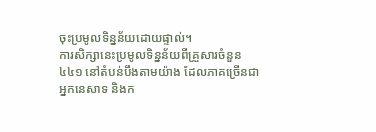ចុះប្រមូលទិន្នន័យដោយផ្ទាល់។
ការសិក្សានេះប្រមូលទិន្នន័យពីគ្រួសារចំនួន ៤៤១ នៅតំបន់បឹងតាមយ៉ាង ដែលភាគច្រើនជាអ្នកនេសាទ និងក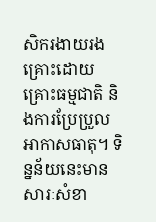សិករងាយរងគ្រោះដោយគ្រោះធម្មជាតិ និងការប្រែប្រួលអាកាសធាតុ។ ទិន្នន័យនេះមានសារៈសំខា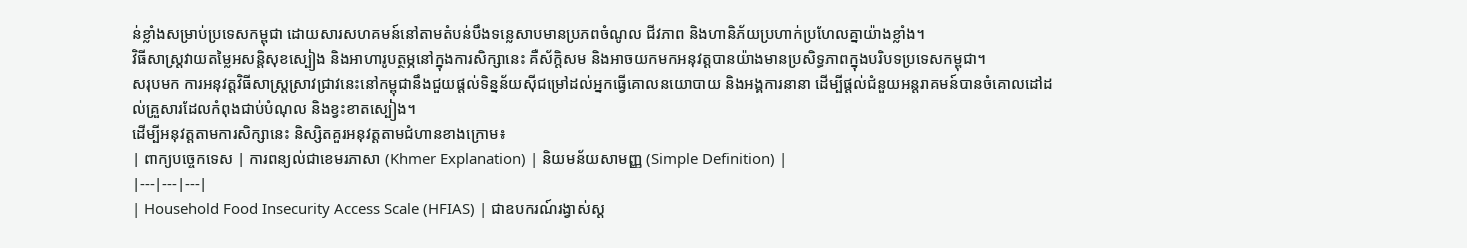ន់ខ្លាំងសម្រាប់ប្រទេសកម្ពុជា ដោយសារសហគមន៍នៅតាមតំបន់បឹងទន្លេសាបមានប្រភពចំណូល ជីវភាព និងហានិភ័យប្រហាក់ប្រហែលគ្នាយ៉ាងខ្លាំង។
វិធីសាស្ត្រវាយតម្លៃអសន្តិសុខស្បៀង និងអាហារូបត្ថម្ភនៅក្នុងការសិក្សានេះ គឺស័ក្តិសម និងអាចយកមកអនុវត្តបានយ៉ាងមានប្រសិទ្ធភាពក្នុងបរិបទប្រទេសកម្ពុជា។
សរុបមក ការអនុវត្តវិធីសាស្ត្រស្រាវជ្រាវនេះនៅកម្ពុជានឹងជួយផ្តល់ទិន្នន័យស៊ីជម្រៅដល់អ្នកធ្វើគោលនយោបាយ និងអង្គការនានា ដើម្បីផ្តល់ជំនួយអន្តរាគមន៍បានចំគោលដៅដល់គ្រួសារដែលកំពុងជាប់បំណុល និងខ្វះខាតស្បៀង។
ដើម្បីអនុវត្តតាមការសិក្សានេះ និស្សិតគួរអនុវត្តតាមជំហានខាងក្រោម៖
| ពាក្យបច្ចេកទេស | ការពន្យល់ជាខេមរភាសា (Khmer Explanation) | និយមន័យសាមញ្ញ (Simple Definition) |
|---|---|---|
| Household Food Insecurity Access Scale (HFIAS) | ជាឧបករណ៍រង្វាស់ស្ត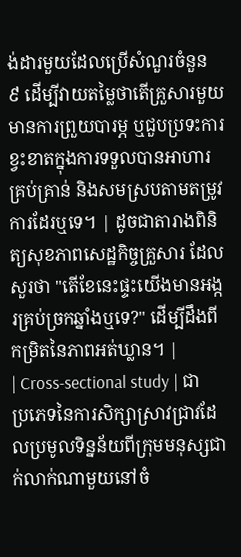ង់ដារមួយដែលប្រើសំណួរចំនួន ៩ ដើម្បីវាយតម្លៃថាតើគ្រួសារមួយមានការព្រួយបារម្ភ ឬជួបប្រទះការខ្វះខាតក្នុងការទទួលបានអាហារគ្រប់គ្រាន់ និងសមស្របតាមតម្រូវការដែរឬទេ។ | ដូចជាតារាងពិនិត្យសុខភាពសេដ្ឋកិច្ចគ្រួសារ ដែលសួរថា "តើខែនេះផ្ទះយើងមានអង្ករគ្រប់ច្រកឆ្នាំងឬទេ?" ដើម្បីដឹងពីកម្រិតនៃភាពអត់ឃ្លាន។ |
| Cross-sectional study | ជាប្រភេទនៃការសិក្សាស្រាវជ្រាវដែលប្រមូលទិន្នន័យពីក្រុមមនុស្សជាក់លាក់ណាមួយនៅចំ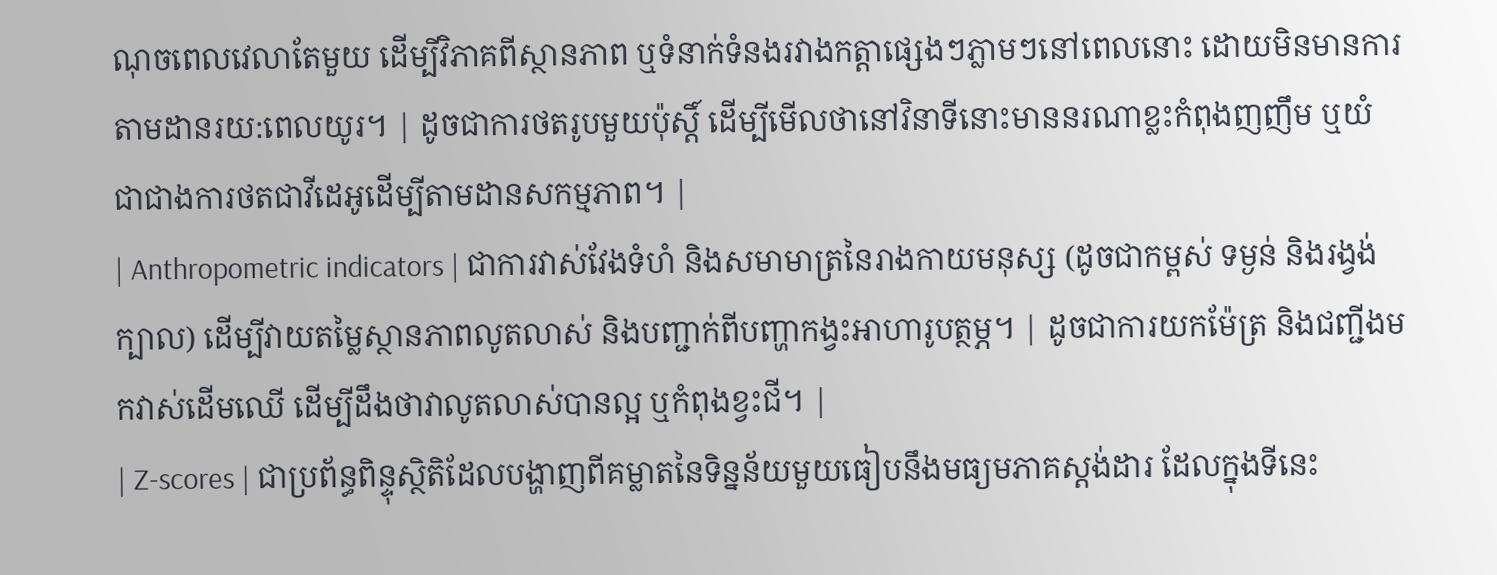ណុចពេលវេលាតែមួយ ដើម្បីវិភាគពីស្ថានភាព ឬទំនាក់ទំនងរវាងកត្តាផ្សេងៗភ្លាមៗនៅពេលនោះ ដោយមិនមានការតាមដានរយ:ពេលយូរ។ | ដូចជាការថតរូបមួយប៉ុស្តិ៍ ដើម្បីមើលថានៅវិនាទីនោះមាននរណាខ្លះកំពុងញញឹម ឬយំ ជាជាងការថតជាវីដេអូដើម្បីតាមដានសកម្មភាព។ |
| Anthropometric indicators | ជាការវាស់វែងទំហំ និងសមាមាត្រនៃរាងកាយមនុស្ស (ដូចជាកម្ពស់ ទម្ងន់ និងរង្វង់ក្បាល) ដើម្បីវាយតម្លៃស្ថានភាពលូតលាស់ និងបញ្ជាក់ពីបញ្ហាកង្វះអាហារូបត្ថម្ភ។ | ដូចជាការយកម៉ែត្រ និងជញ្ជីងមកវាស់ដើមឈើ ដើម្បីដឹងថាវាលូតលាស់បានល្អ ឬកំពុងខ្វះជី។ |
| Z-scores | ជាប្រព័ន្ធពិន្ទុស្ថិតិដែលបង្ហាញពីគម្លាតនៃទិន្នន័យមួយធៀបនឹងមធ្យមភាគស្តង់ដារ ដែលក្នុងទីនេះ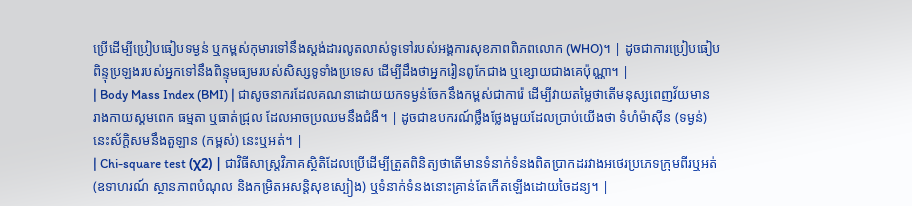ប្រើដើម្បីប្រៀបធៀបទម្ងន់ ឬកម្ពស់កុមារទៅនឹងស្តង់ដារលូតលាស់ទូទៅរបស់អង្គការសុខភាពពិភពលោក (WHO)។ | ដូចជាការប្រៀបធៀបពិន្ទុប្រឡងរបស់អ្នកទៅនឹងពិន្ទុមធ្យមរបស់សិស្សទូទាំងប្រទេស ដើម្បីដឹងថាអ្នករៀនពូកែជាង ឬខ្សោយជាងគេប៉ុណ្ណា។ |
| Body Mass Index (BMI) | ជាសូចនាករដែលគណនាដោយយកទម្ងន់ចែកនឹងកម្ពស់ជាការ៉េ ដើម្បីវាយតម្លៃថាតើមនុស្សពេញវ័យមានរាងកាយស្គមពេក ធម្មតា ឬធាត់ជ្រុល ដែលអាចប្រឈមនឹងជំងឺ។ | ដូចជាឧបករណ៍ថ្លឹងថ្លែងមួយដែលប្រាប់យើងថា ទំហំម៉ាស៊ីន (ទម្ងន់) នេះស័ក្តិសមនឹងតួឡាន (កម្ពស់) នេះឬអត់។ |
| Chi-square test (χ2) | ជាវិធីសាស្ត្រវិភាគស្ថិតិដែលប្រើដើម្បីត្រួតពិនិត្យថាតើមានទំនាក់ទំនងពិតប្រាកដរវាងអថេរប្រភេទក្រុមពីរឬអត់ (ឧទាហរណ៍ ស្ថានភាពបំណុល និងកម្រិតអសន្តិសុខស្បៀង) ឬទំនាក់ទំនងនោះគ្រាន់តែកើតឡើងដោយចៃដន្យ។ |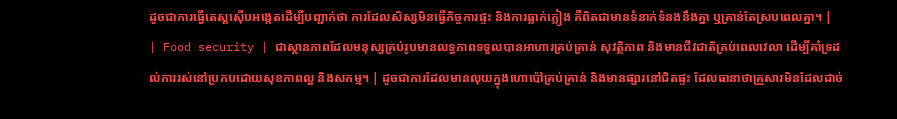ដូចជាការធ្វើតេស្តស៊ើបអង្កេតដើម្បីបញ្ជាក់ថា ការដែលសិស្សមិនធ្វើកិច្ចការផ្ទះ និងការធ្លាក់ភ្លៀង គឺពិតជាមានទំនាក់ទំនងនឹងគ្នា ឬគ្រាន់តែស្របពេលគ្នា។ |
| Food security | ជាស្ថានភាពដែលមនុស្សគ្រប់រូបមានលទ្ធភាពទទួលបានអាហារគ្រប់គ្រាន់ សុវត្ថិភាព និងមានជីវជាតិគ្រប់ពេលវេលា ដើម្បីគាំទ្រដល់ការរស់នៅប្រកបដោយសុខភាពល្អ និងសកម្ម។ | ដូចជាការដែលមានលុយក្នុងហោប៉ៅគ្រប់គ្រាន់ និងមានផ្សារនៅជិតផ្ទះ ដែលធានាថាគ្រួសារមិនដែលដាច់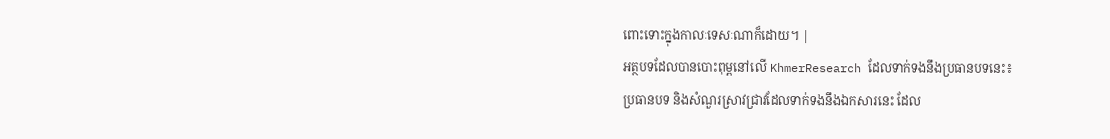ពោះទោះក្នុងកាលៈទេសៈណាក៏ដោយ។ |
អត្ថបទដែលបានបោះពុម្ពនៅលើ KhmerResearch ដែលទាក់ទងនឹងប្រធានបទនេះ៖
ប្រធានបទ និងសំណួរស្រាវជ្រាវដែលទាក់ទងនឹងឯកសារនេះ ដែល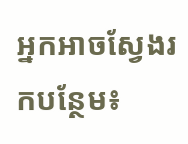អ្នកអាចស្វែងរកបន្ថែម៖